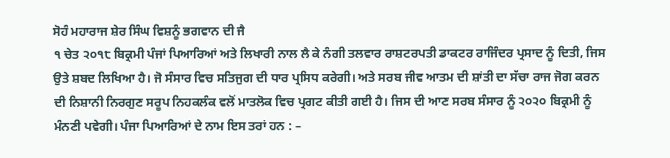ਸੋਹੰ ਮਹਾਰਾਜ ਸ਼ੇਰ ਸਿੰਘ ਵਿਸ਼ਨੂੰ ਭਗਵਾਨ ਦੀ ਜੈ
੧ ਚੇਤ ੨੦੧੮ ਬਿਕ੍ਰਮੀ ਪੰਜਾਂ ਪਿਆਰਿਆਂ ਅਤੇ ਲਿਖਾਰੀ ਨਾਲ ਲੈ ਕੇ ਨੰਗੀ ਤਲਵਾਰ ਰਾਸ਼ਟਰਪਤੀ ਡਾਕਟਰ ਰਾਜਿੰਦਰ ਪ੍ਰਸਾਦ ਨੂੰ ਦਿਤੀ, ਜਿਸ ਉਤੇ ਸ਼ਬਦ ਲਿਖਿਆ ਹੈ। ਜੋ ਸੰਸਾਰ ਵਿਚ ਸਤਿਜੁਗ ਦੀ ਧਾਰ ਪ੍ਰਸਿਧ ਕਰੇਗੀ। ਅਤੇ ਸਰਬ ਜੀਵ ਆਤਮ ਦੀ ਸ਼ਾਂਤੀ ਦਾ ਸੱਚਾ ਰਾਜ ਜੋਗ ਕਰਨ ਦੀ ਨਿਸ਼ਾਨੀ ਨਿਰਗੁਣ ਸਰੂਪ ਨਿਹਕਲੰਕ ਵਲੋਂ ਮਾਤਲੋਕ ਵਿਚ ਪ੍ਰਗਟ ਕੀਤੀ ਗਈ ਹੈ। ਜਿਸ ਦੀ ਆਣ ਸਰਬ ਸੰਸਾਰ ਨੂੰ ੨੦੨੦ ਬਿਕ੍ਰਮੀ ਨੂੰ ਮੰਨਣੀ ਪਵੇਗੀ। ਪੰਜਾ ਪਿਆਰਿਆਂ ਦੇ ਨਾਮ ਇਸ ਤਰਾਂ ਹਨ : –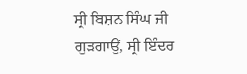ਸ੍ਰੀ ਬਿਸ਼ਨ ਸਿੰਘ ਜੀ ਗੁੜਗਾਉਂ, ਸ੍ਰੀ ਇੰਦਰ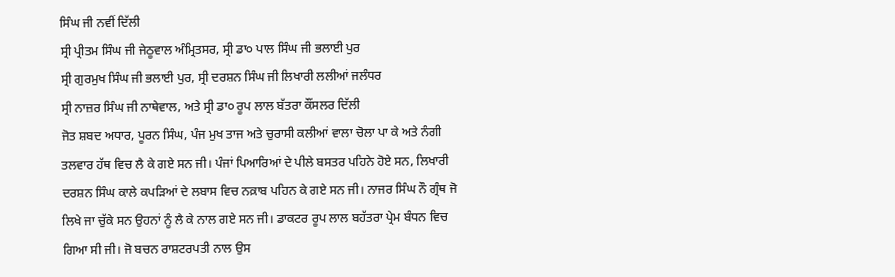ਸਿੰਘ ਜੀ ਨਵੀਂ ਦਿੱਲੀ
ਸ੍ਰੀ ਪ੍ਰੀਤਮ ਸਿੰਘ ਜੀ ਜੇਠੂਵਾਲ ਅੰਮ੍ਰਿਤਸਰ, ਸ੍ਰੀ ਡਾ੦ ਪਾਲ ਸਿੰਘ ਜੀ ਭਲਾਈ ਪੁਰ
ਸ੍ਰੀ ਗੁਰਮੁਖ ਸਿੰਘ ਜੀ ਭਲਾਈ ਪੁਰ, ਸ੍ਰੀ ਦਰਸ਼ਨ ਸਿੰਘ ਜੀ ਲਿਖਾਰੀ ਲਲੀਆਂ ਜਲੰਧਰ
ਸ੍ਰੀ ਨਾਜ਼ਰ ਸਿੰਘ ਜੀ ਨਾਥੇਵਾਲ, ਅਤੇ ਸ੍ਰੀ ਡਾ੦ ਰੂਪ ਲਾਲ ਬੱਤਰਾ ਕੌਂਸਲਰ ਦਿੱਲੀ
ਜੋਤ ਸ਼ਬਦ ਅਧਾਰ, ਪੂਰਨ ਸਿੰਘ, ਪੰਜ ਮੁਖ ਤਾਜ ਅਤੇ ਚੁਰਾਸੀ ਕਲੀਆਂ ਵਾਲਾ ਚੋਲਾ ਪਾ ਕੇ ਅਤੇ ਨੰਗੀ ਤਲਵਾਰ ਹੱਥ ਵਿਚ ਲੈ ਕੇ ਗਏ ਸਨ ਜੀ। ਪੰਜਾਂ ਪਿਆਰਿਆਂ ਦੇ ਪੀਲੇ ਬਸਤਰ ਪਹਿਨੇ ਹੋਏ ਸਨ, ਲਿਖਾਰੀ ਦਰਸ਼ਨ ਸਿੰਘ ਕਾਲੇ ਕਪੜਿਆਂ ਦੇ ਲਬਾਸ ਵਿਚ ਨਕ਼ਾਬ ਪਹਿਨ ਕੇ ਗਏ ਸਨ ਜੀ। ਨਾਜਰ ਸਿੰਘ ਨੌ ਗ੍ਰੰਥ ਜੋ ਲਿਖੇ ਜਾ ਚੁੱਕੇ ਸਨ ਉਹਨਾਂ ਨੂੰ ਲੈ ਕੇ ਨਾਲ ਗਏ ਸਨ ਜੀ। ਡਾਕਟਰ ਰੂਪ ਲਾਲ ਬਹੱਤਰਾ ਪ੍ਰੇਮ ਬੰਧਨ ਵਿਚ ਗਿਆ ਸੀ ਜੀ। ਜੋ ਬਚਨ ਰਾਸ਼ਟਰਪਤੀ ਨਾਲ ਉਸ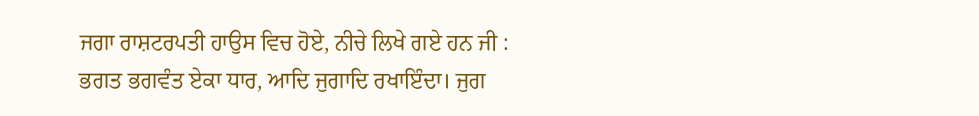ਜਗਾ ਰਾਸ਼ਟਰਪਤੀ ਹਾਉਸ ਵਿਚ ਹੋਏ, ਨੀਚੇ ਲਿਖੇ ਗਏ ਹਨ ਜੀ :
ਭਗਤ ਭਗਵੰਤ ਏਕਾ ਧਾਰ, ਆਦਿ ਜੁਗਾਦਿ ਰਖਾਇੰਦਾ। ਜੁਗ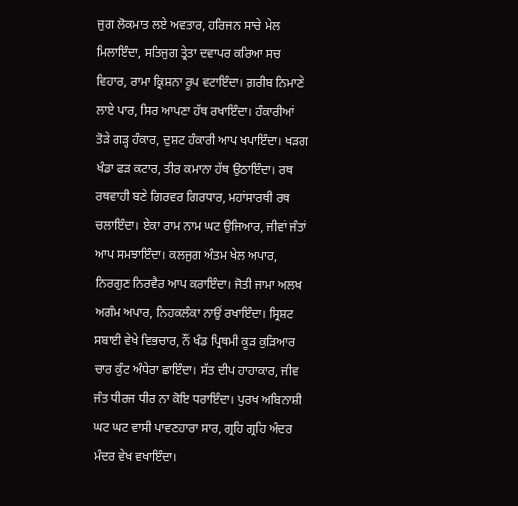ਜੁਗ ਲੋਕਮਾਤ ਲਏ ਅਵਤਾਰ, ਹਰਿਜਨ ਸਾਚੇ ਮੇਲ ਮਿਲਾਇੰਦਾ, ਸਤਿਜੁਗ ਤ੍ਰੇਤਾ ਦਵਾਪਰ ਕਰਿਆ ਸਚ ਵਿਹਾਰ, ਰਾਮਾ ਕ੍ਰਿਸ਼ਨਾ ਰੂਪ ਵਟਾਇੰਦਾ। ਗ਼ਰੀਬ ਨਿਮਾਣੇ ਲਾਏ ਪਾਰ, ਸਿਰ ਆਪਣਾ ਹੱਥ ਰਖਾਇੰਦਾ। ਹੰਕਾਰੀਆਂ ਤੋੜੇ ਗੜ੍ਹ ਹੰਕਾਰ, ਦੁਸ਼ਟ ਹੰਕਾਰੀ ਆਪ ਖਪਾਇੰਦਾ। ਖੜਗ ਖੰਡਾ ਫੜ ਕਟਾਰ, ਤੀਰ ਕਮਾਨਾ ਹੱਥ ਉਠਾਇੰਦਾ। ਰਥ ਰਥਵਾਹੀ ਬਣੇ ਗਿਰਵਰ ਗਿਰਧਾਰ, ਮਹਾਂਸਾਰਥੀ ਰਥ ਚਲਾਇੰਦਾ। ਏਕਾ ਰਾਮ ਨਾਮ ਘਟ ਉਜਿਆਰ, ਜੀਵਾਂ ਜੰਤਾਂ ਆਪ ਸਮਝਾਇੰਦਾ। ਕਲਜੁਗ ਅੰਤਮ ਖੇਲ ਅਪਾਰ, ਨਿਰਗੁਣ ਨਿਰਵੈਰ ਆਪ ਕਰਾਇੰਦਾ। ਜੋਤੀ ਜਾਮਾ ਅਲਖ ਅਗੰਮ ਅਪਾਰ, ਨਿਹਕਲੰਕਾ ਨਾਉਂ ਰਖਾਇੰਦਾ। ਸ੍ਰਿਸ਼ਟ ਸਬਾਈ ਵੇਖੇ ਵਿਭਚਾਰ, ਨੌਂ ਖੰਡ ਪ੍ਰਿਥਮੀ ਕੂੜ ਕੁੜਿਆਰ ਚਾਰ ਕੁੰਟ ਅੰਧੇਰਾ ਛਾਇੰਦਾ। ਸੱਤ ਦੀਪ ਹਾਹਾਕਾਰ, ਜੀਵ ਜੰਤ ਧੀਰਜ ਧੀਰ ਨਾ ਕੋਇ ਧਰਾਇੰਦਾ। ਪੁਰਖ ਅਬਿਨਾਸ਼ੀ ਘਟ ਘਟ ਵਾਸੀ ਪਾਵਣਹਾਰਾ ਸਾਰ, ਗ੍ਰਹਿ ਗ੍ਰਹਿ ਅੰਦਰ ਮੰਦਰ ਵੇਖ ਵਖਾਇੰਦਾ।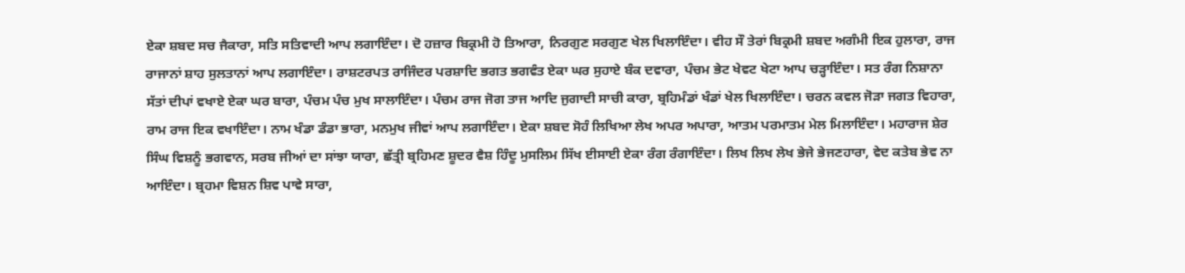ਏਕਾ ਸ਼ਬਦ ਸਚ ਜੈਕਾਰਾ, ਸਤਿ ਸਤਿਵਾਦੀ ਆਪ ਲਗਾਇੰਦਾ। ਦੋ ਹਜ਼ਾਰ ਬਿਕ੍ਰਮੀ ਹੋ ਤਿਆਰਾ, ਨਿਰਗੁਣ ਸਰਗੁਣ ਖੇਲ ਖਿਲਾਇੰਦਾ। ਵੀਹ ਸੌ ਤੇਰਾਂ ਬਿਕ੍ਰਮੀ ਸ਼ਬਦ ਅਗੰਮੀ ਇਕ ਹੁਲਾਰਾ, ਰਾਜ ਰਾਜਾਨਾਂ ਸ਼ਾਹ ਸੁਲਤਾਨਾਂ ਆਪ ਲਗਾਇੰਦਾ। ਰਾਸ਼ਟਰਪਤ ਰਾਜਿੰਦਰ ਪਰਸ਼ਾਦਿ ਭਗਤ ਭਗਵੰਤ ਏਕਾ ਘਰ ਸੁਹਾਏ ਬੰਕ ਦਵਾਰਾ, ਪੰਚਮ ਭੇਟ ਖੇਵਟ ਖੇਟਾ ਆਪ ਚੜ੍ਹਾਇੰਦਾ। ਸਤ ਰੰਗ ਨਿਸ਼ਾਨਾ ਸੱਤਾਂ ਦੀਪਾਂ ਵਖਾਏ ਏਕਾ ਘਰ ਬਾਰਾ, ਪੰਚਮ ਪੰਚ ਮੁਖ ਸਾਲਾਇੰਦਾ। ਪੰਚਮ ਰਾਜ ਜੋਗ ਤਾਜ ਆਦਿ ਜੁਗਾਦੀ ਸਾਚੀ ਕਾਰਾ, ਬ੍ਰਹਿਮੰਡਾਂ ਖੰਡਾਂ ਖੇਲ ਖਿਲਾਇੰਦਾ। ਚਰਨ ਕਵਲ ਜੋੜਾ ਜਗਤ ਵਿਹਾਰਾ, ਰਾਮ ਰਾਜ ਇਕ ਵਖਾਇੰਦਾ। ਨਾਮ ਖੰਡਾ ਡੰਡਾ ਭਾਰਾ, ਮਨਮੁਖ ਜੀਵਾਂ ਆਪ ਲਗਾਇੰਦਾ। ਏਕਾ ਸ਼ਬਦ ਸੋਹੰ ਲਿਖਿਆ ਲੇਖ ਅਪਰ ਅਪਾਰਾ, ਆਤਮ ਪਰਮਾਤਮ ਮੇਲ ਮਿਲਾਇੰਦਾ। ਮਹਾਰਾਜ ਸ਼ੇਰ ਸਿੰਘ ਵਿਸ਼ਨੂੰ ਭਗਵਾਨ, ਸਰਬ ਜੀਆਂ ਦਾ ਸਾਂਝਾ ਯਾਰਾ, ਛੱਤ੍ਰੀ ਬ੍ਰਹਿਮਣ ਸ਼ੂਦਰ ਵੈਸ਼ ਹਿੰਦੂ ਮੁਸਲਿਮ ਸਿੱਖ ਈਸਾਈ ਏਕਾ ਰੰਗ ਰੰਗਾਇੰਦਾ। ਲਿਖ ਲਿਖ ਲੇਖ ਭੇਜੇ ਭੇਜਣਹਾਰਾ, ਵੇਦ ਕਤੇਬ ਭੇਵ ਨਾ ਆਇੰਦਾ। ਬ੍ਰਹਮਾ ਵਿਸ਼ਨ ਸ਼ਿਵ ਪਾਵੇ ਸਾਰਾ,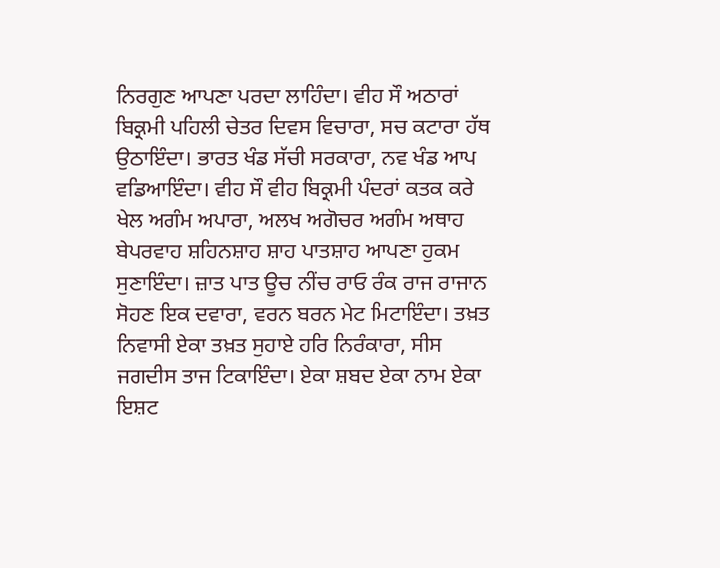ਨਿਰਗੁਣ ਆਪਣਾ ਪਰਦਾ ਲਾਹਿੰਦਾ। ਵੀਹ ਸੌ ਅਠਾਰਾਂ ਬਿਕ੍ਰਮੀ ਪਹਿਲੀ ਚੇਤਰ ਦਿਵਸ ਵਿਚਾਰਾ, ਸਚ ਕਟਾਰਾ ਹੱਥ ਉਠਾਇੰਦਾ। ਭਾਰਤ ਖੰਡ ਸੱਚੀ ਸਰਕਾਰਾ, ਨਵ ਖੰਡ ਆਪ ਵਡਿਆਇੰਦਾ। ਵੀਹ ਸੌ ਵੀਹ ਬਿਕ੍ਰਮੀ ਪੰਦਰਾਂ ਕਤਕ ਕਰੇ ਖੇਲ ਅਗੰਮ ਅਪਾਰਾ, ਅਲਖ ਅਗੋਚਰ ਅਗੰਮ ਅਥਾਹ ਬੇਪਰਵਾਹ ਸ਼ਹਿਨਸ਼ਾਹ ਸ਼ਾਹ ਪਾਤਸ਼ਾਹ ਆਪਣਾ ਹੁਕਮ ਸੁਣਾਇੰਦਾ। ਜ਼ਾਤ ਪਾਤ ਊਚ ਨੀਂਚ ਰਾਓ ਰੰਕ ਰਾਜ ਰਾਜਾਨ ਸੋਹਣ ਇਕ ਦਵਾਰਾ, ਵਰਨ ਬਰਨ ਮੇਟ ਮਿਟਾਇੰਦਾ। ਤਖ਼ਤ ਨਿਵਾਸੀ ਏਕਾ ਤਖ਼ਤ ਸੁਹਾਏ ਹਰਿ ਨਿਰੰਕਾਰਾ, ਸੀਸ ਜਗਦੀਸ ਤਾਜ ਟਿਕਾਇੰਦਾ। ਏਕਾ ਸ਼ਬਦ ਏਕਾ ਨਾਮ ਏਕਾ ਇਸ਼ਟ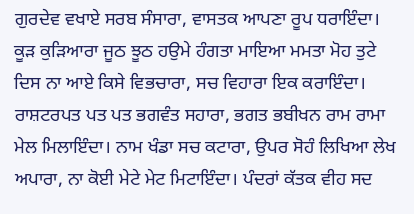ਗੁਰਦੇਵ ਵਖਾਏ ਸਰਬ ਸੰਸਾਰਾ, ਵਾਸਤਕ ਆਪਣਾ ਰੂਪ ਧਰਾਇੰਦਾ। ਕੂੜ ਕੁੜਿਆਰਾ ਜੂਠ ਝੂਠ ਹਉਮੇ ਹੰਗਤਾ ਮਾਇਆ ਮਮਤਾ ਮੋਹ ਤੁਟੇ ਦਿਸ ਨਾ ਆਏ ਕਿਸੇ ਵਿਭਚਾਰਾ, ਸਚ ਵਿਹਾਰਾ ਇਕ ਕਰਾਇੰਦਾ। ਰਾਸ਼ਟਰਪਤ ਪਤ ਪਤ ਭਗਵੰਤ ਸਹਾਰਾ, ਭਗਤ ਭਬੀਖਨ ਰਾਮ ਰਾਮਾ ਮੇਲ ਮਿਲਾਇੰਦਾ। ਨਾਮ ਖੰਡਾ ਸਚ ਕਟਾਰਾ, ਉਪਰ ਸੋਹੰ ਲਿਖਿਆ ਲੇਖ ਅਪਾਰਾ, ਨਾ ਕੋਈ ਮੇਟੇ ਮੇਟ ਮਿਟਾਇੰਦਾ। ਪੰਦਰਾਂ ਕੱਤਕ ਵੀਹ ਸਦ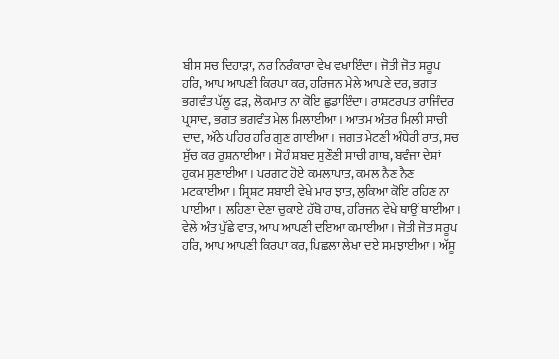ਬੀਸ ਸਚ ਦਿਹਾੜਾ, ਨਰ ਨਿਰੰਕਾਰਾ ਵੇਖ ਵਖਾਇੰਦਾ। ਜੋਤੀ ਜੋਤ ਸਰੂਪ ਹਰਿ, ਆਪ ਆਪਣੀ ਕਿਰਪਾ ਕਰ, ਹਰਿਜਨ ਮੇਲੇ ਆਪਣੇ ਦਰ, ਭਗਤ ਭਗਵੰਤ ਪੱਲੂ ਫੜ, ਲੋਕਮਾਤ ਨਾ ਕੋਇ ਛੁਡਾਇੰਦਾ। ਰਾਸ਼ਟਰਪਤ ਰਾਜਿੰਦਰ ਪ੍ਰਸਾਦ, ਭਗਤ ਭਗਵੰਤ ਮੇਲ ਮਿਲਾਈਆ। ਆਤਮ ਅੰਤਰ ਮਿਲੀ ਸਾਚੀ ਦਾਦ, ਅੱਠੇ ਪਹਿਰ ਹਰਿ ਗੁਣ ਗਾਈਆ। ਜਗਤ ਮੇਟਣੀ ਅੰਧੇਰੀ ਰਾਤ, ਸਚ ਸੁੱਚ ਕਰ ਰੁਸ਼ਨਾਈਆ। ਸੋਹੰ ਸ਼ਬਦ ਸੁਣੌਣੀ ਸਾਚੀ ਗਾਥ, ਬਵੰਜਾ ਦੇਸ਼ਾਂ ਹੁਕਮ ਸੁਣਾਈਆ। ਪਰਗਟ ਹੋਏ ਕਮਲਾਪਾਤ, ਕਮਲ ਨੈਣ ਨੈਣ ਮਟਕਾਈਆ। ਸ੍ਰਿਸ਼ਟ ਸਬਾਈ ਵੇਖੇ ਮਾਰ ਝਾਤ, ਲੁਕਿਆ ਕੋਇ ਰਹਿਣ ਨਾ ਪਾਈਆ। ਲਹਿਣਾ ਦੇਣਾ ਚੁਕਾਏ ਹੱਥੋ ਹਾਥ, ਹਰਿਜਨ ਵੇਖੇ ਥਾਉਂ ਥਾਈਂਆ। ਵੇਲੇ ਅੰਤ ਪੁੱਛੇ ਵਾਤ, ਆਪ ਆਪਣੀ ਦਇਆ ਕਮਾਈਆ। ਜੋਤੀ ਜੋਤ ਸਰੂਪ ਹਰਿ, ਆਪ ਆਪਣੀ ਕਿਰਪਾ ਕਰ, ਪਿਛਲਾ ਲੇਖਾ ਦਏ ਸਮਝਾਈਆ। ਅੱਸੂ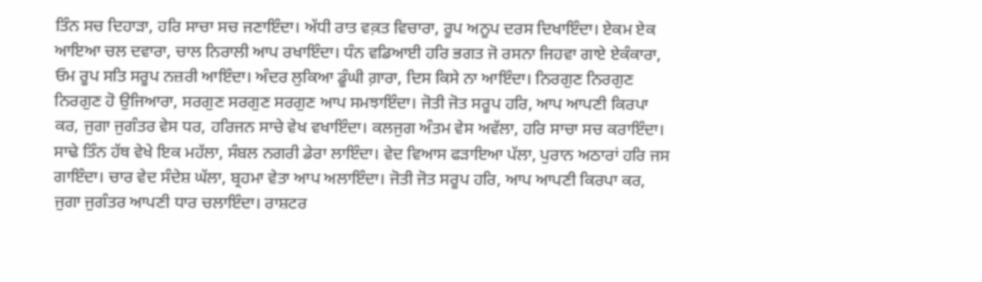ਤਿੰਨ ਸਚ ਦਿਹਾੜਾ, ਹਰਿ ਸਾਚਾ ਸਚ ਜਣਾਇੰਦਾ। ਅੱਧੀ ਰਾਤ ਵਕ਼ਤ ਵਿਚਾਰਾ, ਰੂਪ ਅਨੂਪ ਦਰਸ ਦਿਖਾਇੰਦਾ। ਏਕਮ ਏਕ ਆਇਆ ਚਲ ਦਵਾਰਾ, ਚਾਲ ਨਿਰਾਲੀ ਆਪ ਰਖਾਇੰਦਾ। ਧੰਨ ਵਡਿਆਈ ਹਰਿ ਭਗਤ ਜੋ ਰਸਨਾ ਜਿਹਵਾ ਗਾਏ ਏਕੰਕਾਰਾ, ਓਮ ਰੂਪ ਸਤਿ ਸਰੂਪ ਨਜ਼ਰੀ ਆਇੰਦਾ। ਅੰਦਰ ਲੁਕਿਆ ਡੂੰਘੀ ਗ਼ਾਰਾ, ਦਿਸ ਕਿਸੇ ਨਾ ਆਇੰਦਾ। ਨਿਰਗੁਣ ਨਿਰਗੁਣ ਨਿਰਗੁਣ ਹੋ ਉਜਿਆਰਾ, ਸਰਗੁਣ ਸਰਗੁਣ ਸਰਗੁਣ ਆਪ ਸਮਝਾਇੰਦਾ। ਜੋਤੀ ਜੋਤ ਸਰੂਪ ਹਰਿ, ਆਪ ਆਪਣੀ ਕਿਰਪਾ ਕਰ, ਜੁਗਾ ਜੁਗੰਤਰ ਵੇਸ ਧਰ, ਹਰਿਜਨ ਸਾਚੇ ਵੇਖ ਵਖਾਇੰਦਾ। ਕਲਜੁਗ ਅੰਤਮ ਵੇਸ ਅਵੱਲਾ, ਹਰਿ ਸਾਚਾ ਸਚ ਕਰਾਇੰਦਾ। ਸਾਢੇ ਤਿੰਨ ਹੱਥ ਵੇਖੇ ਇਕ ਮਹੱਲਾ, ਸੰਬਲ ਨਗਰੀ ਡੇਰਾ ਲਾਇੰਦਾ। ਵੇਦ ਵਿਆਸ ਫੜਾਇਆ ਪੱਲਾ, ਪੁਰਾਨ ਅਠਾਰਾਂ ਹਰਿ ਜਸ ਗਾਇੰਦਾ। ਚਾਰ ਵੇਦ ਸੰਦੇਸ਼ ਘੱਲਾ, ਬ੍ਰਹਮਾ ਵੇਤਾ ਆਪ ਅਲਾਇੰਦਾ। ਜੋਤੀ ਜੋਤ ਸਰੂਪ ਹਰਿ, ਆਪ ਆਪਣੀ ਕਿਰਪਾ ਕਰ, ਜੁਗਾ ਜੁਗੰਤਰ ਆਪਣੀ ਧਾਰ ਚਲਾਇੰਦਾ। ਰਾਸ਼ਟਰ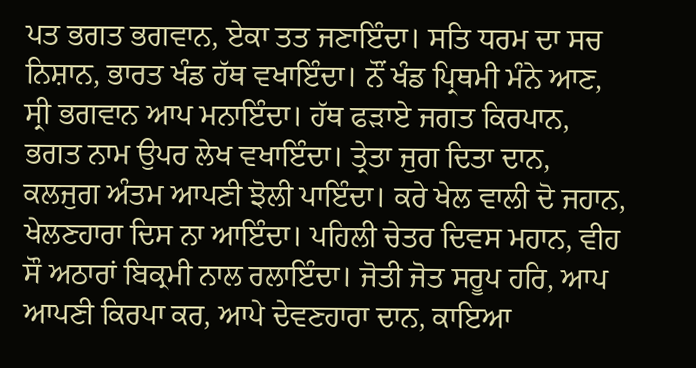ਪਤ ਭਗਤ ਭਗਵਾਨ, ਏਕਾ ਤਤ ਜਣਾਇੰਦਾ। ਸਤਿ ਧਰਮ ਦਾ ਸਚ ਨਿਸ਼ਾਨ, ਭਾਰਤ ਖੰਡ ਹੱਥ ਵਖਾਇੰਦਾ। ਨੌਂ ਖੰਡ ਪ੍ਰਿਥਮੀ ਮੰਨੇ ਆਣ, ਸ੍ਰੀ ਭਗਵਾਨ ਆਪ ਮਨਾਇੰਦਾ। ਹੱਥ ਫੜਾਏ ਜਗਤ ਕਿਰਪਾਨ, ਭਗਤ ਨਾਮ ਉਪਰ ਲੇਖ ਵਖਾਇੰਦਾ। ਤ੍ਰੇਤਾ ਜੁਗ ਦਿਤਾ ਦਾਨ, ਕਲਜੁਗ ਅੰਤਮ ਆਪਣੀ ਝੋਲੀ ਪਾਇੰਦਾ। ਕਰੇ ਖੇਲ ਵਾਲੀ ਦੋ ਜਹਾਨ, ਖੇਲਣਹਾਰਾ ਦਿਸ ਨਾ ਆਇੰਦਾ। ਪਹਿਲੀ ਚੇਤਰ ਦਿਵਸ ਮਹਾਨ, ਵੀਹ ਸੌ ਅਠਾਰਾਂ ਬਿਕ੍ਰਮੀ ਨਾਲ ਰਲਾਇੰਦਾ। ਜੋਤੀ ਜੋਤ ਸਰੂਪ ਹਰਿ, ਆਪ ਆਪਣੀ ਕਿਰਪਾ ਕਰ, ਆਪੇ ਦੇਵਣਹਾਰਾ ਦਾਨ, ਕਾਇਆ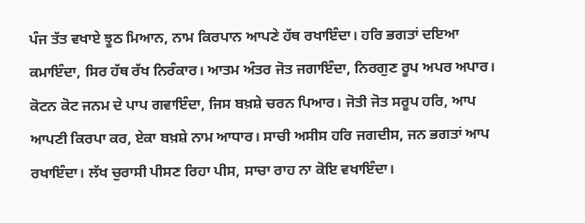ਪੰਜ ਤੱਤ ਵਖਾਏ ਝੂਠ ਮਿਆਨ, ਨਾਮ ਕਿਰਪਾਨ ਆਪਣੇ ਹੱਥ ਰਖਾਇੰਦਾ। ਹਰਿ ਭਗਤਾਂ ਦਇਆ ਕਮਾਇੰਦਾ, ਸਿਰ ਹੱਥ ਰੱਖ ਨਿਰੰਕਾਰ। ਆਤਮ ਅੰਤਰ ਜੋਤ ਜਗਾਇੰਦਾ, ਨਿਰਗੁਣ ਰੂਪ ਅਪਰ ਅਪਾਰ। ਕੋਟਨ ਕੋਟ ਜਨਮ ਦੇ ਪਾਪ ਗਵਾਇੰਦਾ, ਜਿਸ ਬਖ਼ਸ਼ੇ ਚਰਨ ਪਿਆਰ। ਜੋਤੀ ਜੋਤ ਸਰੂਪ ਹਰਿ, ਆਪ ਆਪਣੀ ਕਿਰਪਾ ਕਰ, ਏਕਾ ਬਖ਼ਸ਼ੇ ਨਾਮ ਆਧਾਰ। ਸਾਚੀ ਅਸੀਸ ਹਰਿ ਜਗਦੀਸ, ਜਨ ਭਗਤਾਂ ਆਪ ਰਖਾਇੰਦਾ। ਲੱਖ ਚੁਰਾਸੀ ਪੀਸਣ ਰਿਹਾ ਪੀਸ, ਸਾਚਾ ਰਾਹ ਨਾ ਕੋਇ ਵਖਾਇੰਦਾ।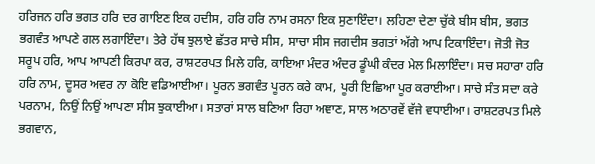ਹਰਿਜਨ ਹਰਿ ਭਗਤ ਹਰਿ ਦਰ ਗਾਇਣ ਇਕ ਹਦੀਸ, ਹਰਿ ਹਰਿ ਨਾਮ ਰਸਨਾ ਇਕ ਸੁਣਾਇੰਦਾ। ਲਹਿਣਾ ਦੇਣਾ ਚੁੱਕੇ ਬੀਸ ਬੀਸ, ਭਗਤ ਭਗਵੰਤ ਆਪਣੇ ਗਲ ਲਗਾਇੰਦਾ। ਤੇਰੇ ਹੱਥ ਝੁਲਾਏ ਛੱਤਰ ਸਾਚੇ ਸੀਸ, ਸਾਚਾ ਸੀਸ ਜਗਦੀਸ ਭਗਤਾਂ ਅੱਗੇ ਆਪ ਟਿਕਾਇੰਦਾ। ਜੋਤੀ ਜੋਤ ਸਰੂਪ ਹਰਿ, ਆਪ ਆਪਣੀ ਕਿਰਪਾ ਕਰ, ਰਾਸ਼ਟਰਪਤ ਮਿਲੇ ਹਰਿ, ਕਾਇਆ ਮੰਦਰ ਅੰਦਰ ਡੂੰਘੀ ਕੰਦਰ ਮੇਲ ਮਿਲਾਇੰਦਾ। ਸਚ ਸਹਾਰਾ ਹਰਿ ਹਰਿ ਨਾਮ, ਦੂਸਰ ਅਵਰ ਨਾ ਕੋਇ ਵਡਿਆਈਆ। ਪੂਰਨ ਭਗਵੰਤ ਪੂਰਨ ਕਰੇ ਕਾਮ, ਪੂਰੀ ਇਛਿਆ ਪੂਰ ਕਰਾਈਆ। ਸਾਚੇ ਸੰਤ ਸਦਾ ਕਰੇ ਪਰਨਾਮ, ਨਿਉਂ ਨਿਉਂ ਆਪਣਾ ਸੀਸ ਝੁਕਾਈਆ। ਸਤਾਰਾਂ ਸਾਲ ਬਣਿਆ ਰਿਹਾ ਅਞਾਣ, ਸਾਲ ਅਠਾਰਵੇਂ ਵੱਜੇ ਵਧਾਈਆ। ਰਾਸ਼ਟਰਪਤ ਮਿਲੇ ਭਗਵਾਨ,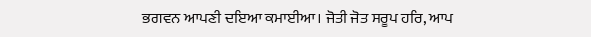ਭਗਵਨ ਆਪਣੀ ਦਇਆ ਕਮਾਈਆ। ਜੋਤੀ ਜੋਤ ਸਰੂਪ ਹਰਿ, ਆਪ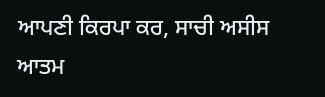ਆਪਣੀ ਕਿਰਪਾ ਕਰ, ਸਾਚੀ ਅਸੀਸ ਆਤਮ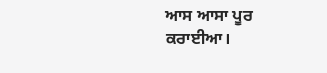ਆਸ ਆਸਾ ਪੂਰ ਕਰਾਈਆ।